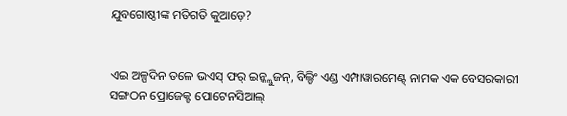ଯୁବଗୋଷ୍ଠୀଙ୍କ ମତିଗତି କୁଆଡ଼େ?


ଏଇ ଅଳ୍ପଦିନ ତଳେ ଭଏସ୍ ଫର୍ ଇନ୍କ୍ଲୁଜନ୍, ବିଲ୍ଡିଂ ଏଣ୍ଡ ଏମ୍ପାୱାରମେଣ୍ଟ୍ ନାମକ ଏକ ବେସରକାରୀ ସଙ୍ଗଠନ ପ୍ରୋଜେକ୍ଟ ପୋଟେନସିଆଲ୍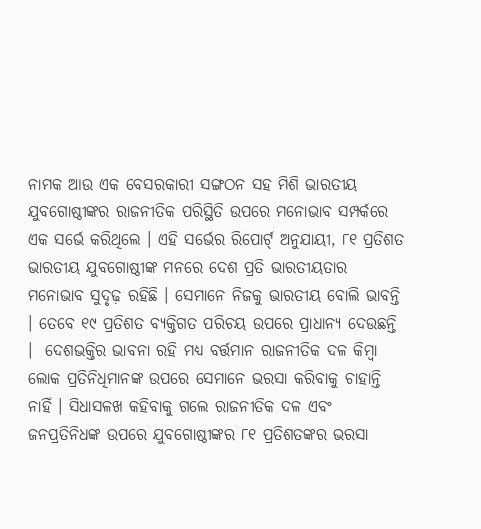ନାମକ ଆଉ ଏକ ବେସରକାରୀ ସଙ୍ଗଠନ ସହ ମିଶି ଭାରତୀୟ ଯୁବଗୋଷ୍ଠୀଙ୍କର ରାଜନୀତିକ ପରିସ୍ଥିତି ଉପରେ ମନୋଭାବ ସମ୍ପର୍କରେ ଏକ ସର୍ଭେ କରିଥିଲେ । ଏହି ସର୍ଭେର ରିପୋର୍ଟ୍ ଅନୁଯାୟୀ, ୮୧ ପ୍ରତିଶତ ଭାରତୀୟ ଯୁବଗୋଷ୍ଠୀଙ୍କ ମନରେ ଦେଶ ପ୍ରତି ଭାରତୀୟତାର ମନୋଭାବ ସୁଦୃଢ଼ ରହିଛି । ସେମାନେ ନିଜକୁ ଭାରତୀୟ ବୋଲି ଭାବନ୍ତି । ତେବେ ୧୯ ପ୍ରତିଶତ ବ୍ୟକ୍ତିଗତ ପରିଚୟ ଉପରେ ପ୍ରାଧାନ୍ୟ ଦେଉଛନ୍ତି ।  ଦେଶଭକ୍ତିର ଭାବନା ରହି ମଧ୍ୟ ବର୍ତ୍ତମାନ ରାଜନୀତିକ ଦଳ କିମ୍ବା ଲୋକ ପ୍ରତିନିଧିମାନଙ୍କ ଉପରେ ସେମାନେ ଭରସା କରିବାକୁ ଚାହାନ୍ତି ନାହିଁ । ସିଧାସଳଖ କହିବାକୁ ଗଲେ ରାଜନୀତିକ ଦଳ ଏବଂ ଜନପ୍ରତିନିଧଙ୍କ ଉପରେ ଯୁବଗୋଷ୍ଠୀଙ୍କର ୮୧ ପ୍ରତିଶତଙ୍କର ଭରସା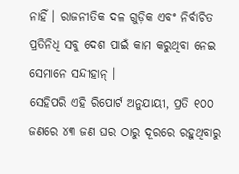ନାହିଁ । ରାଜନୀତିକ ଦଳ ଗୁଡ଼ିକ ଏବଂ ନିର୍ବାଚିତ ପ୍ରତିନିଧି ସବୁ ଦେଶ ପାଇଁ କାମ କରୁଥିବା ନେଇ ସେମାନେ ସନ୍ଦୀହାନ୍ ।
ସେହିପରି ଏହି ରିପୋର୍ଟ ଅନୁଯାୟୀ, ପ୍ରତି ୧୦୦ ଜଣରେ ୪୩ ଜଣ ଘର ଠାରୁ ଦୂରରେ ରହୁଥିବାରୁ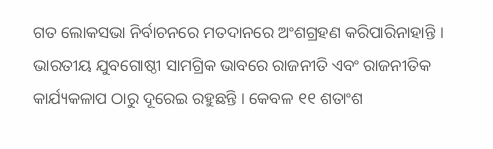ଗତ ଲୋକସଭା ନିର୍ବାଚନରେ ମତଦାନରେ ଅଂଶଗ୍ରହଣ କରିପାରିନାହାନ୍ତି । ଭାରତୀୟ ଯୁବଗୋଷ୍ଠୀ ସାମଗ୍ରିକ ଭାବରେ ରାଜନୀତି ଏବଂ ରାଜନୀତିକ କାର୍ଯ୍ୟକଳାପ ଠାରୁ ଦୂରେଇ ରହୁଛନ୍ତି । କେବଳ ୧୧ ଶତାଂଶ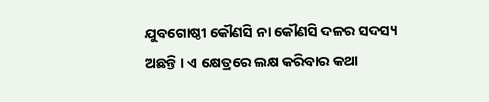ଯୁବଗୋଷ୍ଠୀ କୌଣସି ନା କୌଣସି ଦଳର ସଦସ୍ୟ ଅଛନ୍ତି । ଏ କ୍ଷେତ୍ରରେ ଲକ୍ଷ କରିବାର କଥା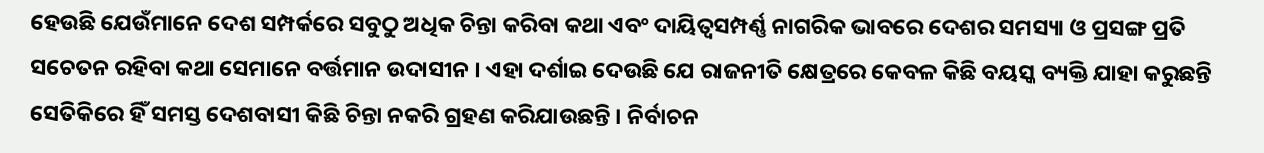ହେଉଛି ଯେଉଁମାନେ ଦେଶ ସମ୍ପର୍କରେ ସବୁଠୁ ଅଧିକ ଚିନ୍ତା କରିବା କଥା ଏବଂ ଦାୟିତ୍ୱସମ୍ପର୍ଣ୍ଣ ନାଗରିକ ଭାବରେ ଦେଶର ସମସ୍ୟା ଓ ପ୍ରସଙ୍ଗ ପ୍ରତି ସଚେତନ ରହିବା କଥା ସେମାନେ ବର୍ତ୍ତମାନ ଉଦାସୀନ । ଏହା ଦର୍ଶାଇ ଦେଉଛି ଯେ ରାଜନୀତି କ୍ଷେତ୍ରରେ କେବଳ କିଛି ବୟସ୍କ ବ୍ୟକ୍ତି ଯାହା କରୁଛନ୍ତି ସେତିକିରେ ହିଁ ସମସ୍ତ ଦେଶବାସୀ କିଛି ଚିନ୍ତା ନକରି ଗ୍ରହଣ କରିଯାଉଛନ୍ତି । ନିର୍ବାଚନ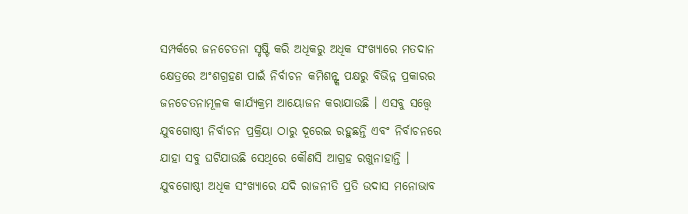ସମ୍ପର୍କରେ ଜନଚେତନା ସୃଷ୍ଟି କରି ଅଧିକରୁ ଅଧିକ ସଂଖ୍ୟାରେ ମତଦାନ କ୍ଷେତ୍ରରେ ଅଂଶଗ୍ରହଣ ପାଇଁ ନିର୍ବାଚନ କମିଶନ୍ଙ୍କ ପକ୍ଷରୁ ବିଭିନ୍ନ ପ୍ରକାରର ଜନଚେତନାମୂଳକ କାର୍ଯ୍ୟକ୍ରମ ଆୟୋଜନ କରାଯାଉଛି । ଏସବୁ ସତ୍ତ୍ୱେ ଯୁବଗୋଷ୍ଠୀ ନିର୍ବାଚନ ପ୍ରକ୍ରିୟା ଠାରୁ ଦୂରେଇ ରହୁଛନ୍ତି ଏବଂ ନିର୍ବାଚନରେ ଯାହା ସବୁ ଘଟିଯାଉଛି ସେଥିରେ କୌଣସି ଆଗ୍ରହ ରଖୁନାହାନ୍ତି । ଯୁବଗୋଷ୍ଠୀ ଅଧିକ ସଂଖ୍ୟାରେ ଯଦି ରାଜନୀତି ପ୍ରତି ଉଦାସ ମନୋଭାବ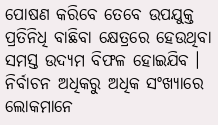ପୋଷଣ କରିବେ ତେବେ ଉପଯୁକ୍ତ ପ୍ରତିନିଧି ବାଛିବା କ୍ଷେତ୍ରରେ ହେଉଥିବା ସମସ୍ତ ଉଦ୍ୟମ ବିଫଳ ହୋଇଯିବ ।
ନିର୍ବାଚନ ଅଧିକରୁ ଅଧିକ ସଂଖ୍ୟାରେ ଲୋକମାନେ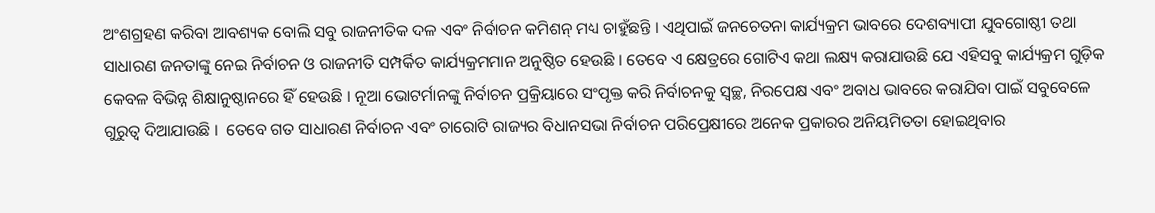ଅଂଶଗ୍ରହଣ କରିବା ଆବଶ୍ୟକ ବୋଲି ସବୁ ରାଜନୀତିକ ଦଳ ଏବଂ ନିର୍ବାଚନ କମିଶନ୍ ମଧ୍ୟ ଚାହୁଁଛନ୍ତି । ଏଥିପାଇଁ ଜନଚେତନା କାର୍ଯ୍ୟକ୍ରମ ଭାବରେ ଦେଶବ୍ୟାପୀ ଯୁବଗୋଷ୍ଠୀ ତଥା ସାଧାରଣ ଜନତାଙ୍କୁ ନେଇ ନିର୍ବାଚନ ଓ ରାଜନୀତି ସମ୍ପର୍କିତ କାର୍ଯ୍ୟକ୍ରମମାନ ଅନୁଷ୍ଠିତ ହେଉଛି । ତେବେ ଏ କ୍ଷେତ୍ରରେ ଗୋଟିଏ କଥା ଲକ୍ଷ୍ୟ କରାଯାଉଛି ଯେ ଏହିସବୁ କାର୍ଯ୍ୟକ୍ରମ ଗୁଡ଼ିକ କେବଳ ବିଭିନ୍ନ ଶିକ୍ଷାନୁଷ୍ଠାନରେ ହିଁ ହେଉଛି । ନୂଆ ଭୋଟର୍ମାନଙ୍କୁ ନିର୍ବାଚନ ପ୍ରକ୍ରିୟାରେ ସଂପୃକ୍ତ କରି ନିର୍ବାଚନକୁ ସ୍ୱଚ୍ଛ, ନିରପେକ୍ଷ ଏବଂ ଅବାଧ ଭାବରେ କରାଯିବା ପାଇଁ ସବୁବେଳେ ଗୁରୁତ୍ୱ ଦିଆଯାଉଛି ।  ତେବେ ଗତ ସାଧାରଣ ନିର୍ବାଚନ ଏବଂ ଚାରୋଟି ରାଜ୍ୟର ବିଧାନସଭା ନିର୍ବାଚନ ପରିପ୍ରେକ୍ଷୀରେ ଅନେକ ପ୍ରକାରର ଅନିୟମିତତା ହୋଇଥିବାର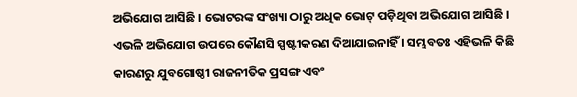ଅଭିଯୋଗ ଆସିଛି । ଭୋଟରଙ୍କ ସଂଖ୍ୟା ଠାରୁ ଅଧିକ ଭୋଟ୍ ପଡ଼ିଥିବା ଅଭିଯୋଗ ଆସିଛି । ଏଭଳି ଅଭିଯୋଗ ଉପରେ କୌଣସି ସ୍ପଷ୍ଟୀକରଣ ଦିଆଯାଇନାହିଁ । ସମ୍ଭବତଃ ଏହିଭଳି କିଛି କାରଣରୁ ଯୁବଗୋଷ୍ଠୀ ରାଜନୀତିକ ପ୍ରସଙ୍ଗ ଏବଂ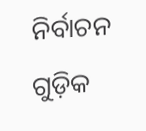ନିର୍ବାଚନ ଗୁଡ଼ିକ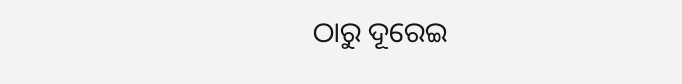ଠାରୁ ଦୂରେଇ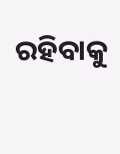ରହିବାକୁ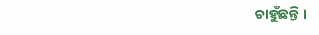ଚାହୁଁଛନ୍ତି ।